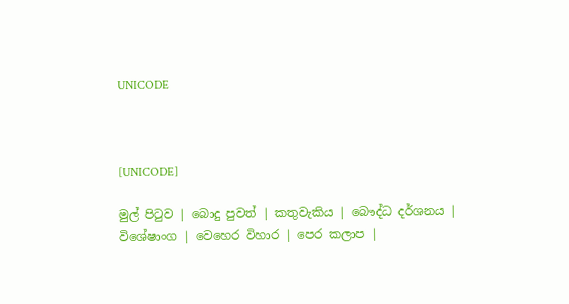UNICODE



[UNICODE]

මුල් පිටුව | බොදු පුවත් | කතුවැකිය | බෞද්ධ දර්ශනය | විශේෂාංග | වෙහෙර විහාර | පෙර කලාප |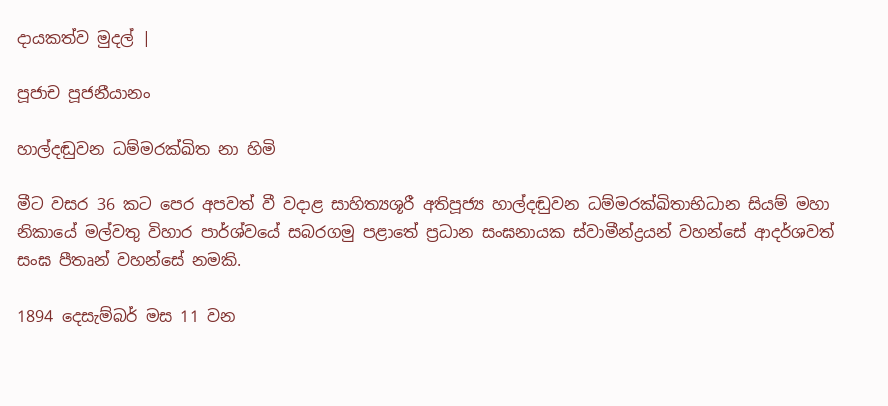දායකත්ව මුදල් |

පූජාච පූජනීයානං

හාල්දඬුවන ධම්මරක්ඛිත නා හිමි

මීට වසර 36 කට පෙර අපවත් වී වදාළ සාහිත්‍යශූරී අතිපූජ්‍ය හාල්දඬුවන ධම්මරක්ඛිතාභිධාන සියම් මහා නිකායේ මල්වතු විහාර පාර්ශ්වයේ සබරගමු පළාතේ ප්‍රධාන සංඝනායක ස්වාමීන්ද්‍රයන් වහන්සේ ආදර්ශවත් සංඝ පීතෘන් වහන්සේ නමකි.

1894 දෙසැම්බර් මස 11 වන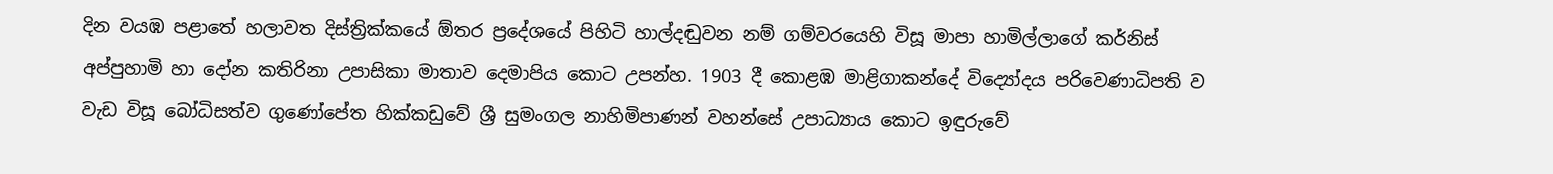දින වයඹ පළාතේ හලාවත දිස්ත්‍රික්කයේ ඕතර ප්‍රදේශයේ පිහිටි හාල්දඬුවන නම් ගම්වරයෙහි විසූ මාපා හාමිල්ලාගේ කර්නිස් අප්පුහාමි හා දෝන කතිරිනා උපාසිකා මාතාව දෙමාපිය කොට උපන්හ. 1903 දී කොළඹ මාළිගාකන්දේ විද්‍යෝදය පරිවෙණාධිපති ව වැඩ විසූ බෝධිසත්ව ගුණෝපේත හික්කඩුවේ ශ්‍රී සුමංගල නාහිමිපාණන් වහන්සේ උපාධ්‍යාය කොට ඉඳුරුවේ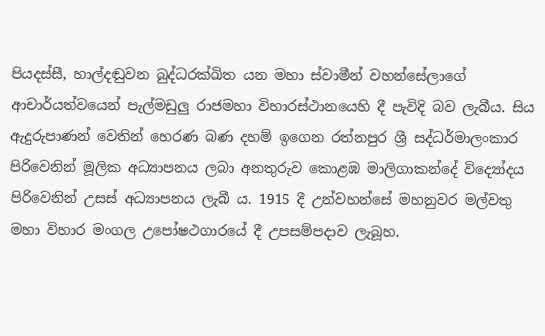පියදස්සී, හාල්දඬුවන බුද්ධරක්ඛිත යන මහා ස්වාමීන් වහන්සේලාගේ ආචාර්යත්වයෙන් පැල්මඩුලු රාජමහා විහාරස්ථානයෙහි දී පැවිදි බව ලැබීය. සිය ඇදුරුපාණන් වෙතින් හෙරණ බණ දහම් ඉගෙන රත්නපුර ශ්‍රී සද්ධර්මාලංකාර පිරිවෙනින් මූලික අධ්‍යාපනය ලබා අනතුරුව කොළඹ මාලිගාකන්දේ විද්‍යෝදය පිරිවෙනින් උසස් අධ්‍යාපනය ලැබී ය. 1915 දී උන්වහන්සේ මහනුවර මල්වතු මහා විහාර මංගල උපෝෂථගාරයේ දී උපසම්පදාව ලැබූහ.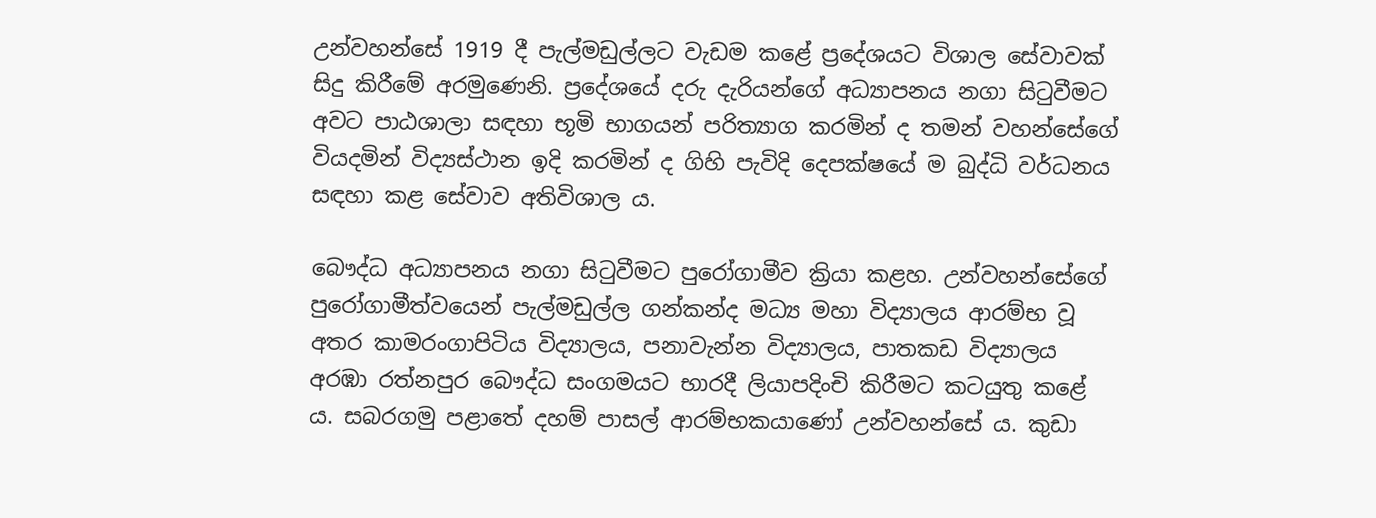උන්වහන්සේ 1919 දී පැල්මඩුල්ලට වැඩම කළේ ප්‍රදේශයට විශාල සේවාවක් සිදු කිරීමේ අරමුණෙනි. ප්‍රදේශයේ දරු දැරියන්ගේ අධ්‍යාපනය නගා සිටුවීමට අවට පාඨශාලා සඳහා භූමි භාගයන් පරිත්‍යාග කරමින් ද තමන් වහන්සේගේ වියදමින් විද්‍යස්ථාන ඉදි කරමින් ද ගිහි පැවිදි දෙපක්ෂයේ ම බුද්ධි වර්ධනය සඳහා කළ සේවාව අතිවිශාල ය.

බෞද්ධ අධ්‍යාපනය නගා සිටුවීමට පුරෝගාමීව ක්‍රියා කළහ. උන්වහන්සේගේ පුරෝගාමීත්වයෙන් පැල්මඩුල්ල ගන්කන්ද මධ්‍ය මහා විද්‍යාලය ආරම්භ වූ අතර කාමරංගාපිටිය විද්‍යාලය, පනාවැන්න විද්‍යාලය, පාතකඩ විද්‍යාලය අරඹා රත්නපුර බෞද්ධ සංගමයට භාරදී ලියාපදිංචි කිරීමට කටයුතු කළේ ය. සබරගමු පළාතේ දහම් පාසල් ආරම්භකයාණෝ උන්වහන්සේ ය. කුඩා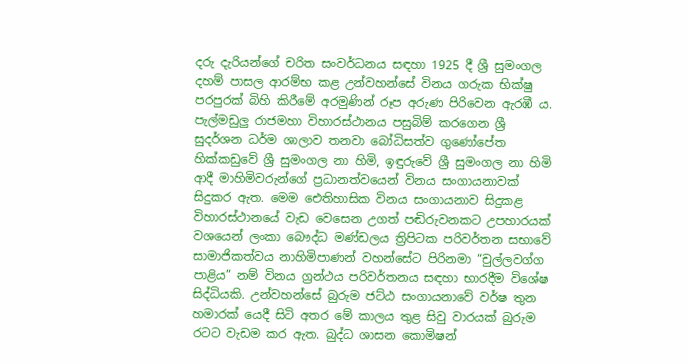දරු දැරියන්ගේ චරිත සංවර්ධනය සඳහා 1925 දී ශ්‍රී සුමංගල දහම් පාසල ආරම්භ කළ උන්වහන්සේ විනය ගරුක භික්ෂු පරපුරක් බිහි කිරීමේ අරමුණින් රූප අරුණ පිරිවෙන ඇරඹී ය. පැල්මඩුලු රාජමහා විහාරස්ථානය පසුබිම් කරගෙන ශ්‍රී සුදර්ශන ධර්ම ශාලාව තනවා බෝධිසත්ව ගුණෝපේත හික්කඩුවේ ශ්‍රී සුමංගල නා හිමි, ඉඳුරුවේ ශ්‍රී සුමංගල නා හිමි ආදී මාහිමිවරුන්ගේ ප්‍රධානත්වයෙන් විනය සංගායනාවක් සිදුකර ඇත. මෙම ඓතිහාසික විනය සංගායනාව සිදුකළ විහාරස්ථානයේ වැඩ වෙසෙන උගත් පඬිරුවනකට උපහාරයක් වශයෙන් ලංකා බෞද්ධ මණ්ඩලය ත්‍රිපිටක පරිවර්තන සභාවේ සාමාජිකත්වය නාහිමිපාණන් වහන්සේට පිරිනමා “චුල්ලවග්ග පාළිය” නම් විනය ග්‍රන්ථය පරිවර්තනය සඳහා භාරදීම විශේෂ සිද්ධියකි. උන්වහන්සේ බුරුම ජට්ඨ සංගායනාවේ වර්ෂ තුන හමාරක් යෙදී සිටි අතර මේ කාලය තුළ සිවු වාරයක් බුරුම රටට වැඩම කර ඇත. බුද්ධ ශාසන කොමිෂන්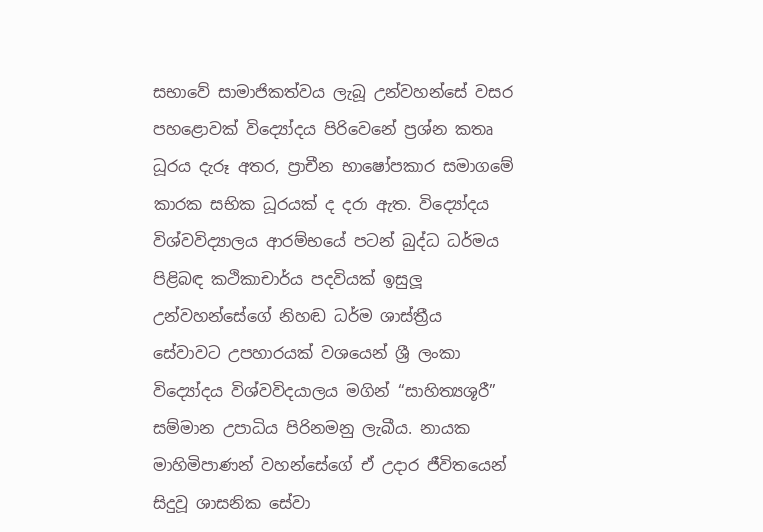සභාවේ සාමාජිකත්වය ලැබූ උන්වහන්සේ වසර පහළොවක් විද්‍යෝදය පිරිවෙනේ ප්‍රශ්න කතෘ ධූරය දැරූ අතර, ප්‍රාචීන භාෂෝපකාර සමාගමේ කාරක සභික ධූරයක් ද දරා ඇත. විද්‍යෝදය විශ්වවිද්‍යාලය ආරම්භයේ පටන් බුද්ධ ධර්මය පිළිබඳ කථිකාචාර්ය පදවියක් ඉසුලූ උන්වහන්සේගේ නිහඬ ධර්ම ශාස්ත්‍රීය සේවාවට උපහාරයක් වශයෙන් ශ්‍රී ලංකා විද්‍යෝදය විශ්වවිදයාලය මගින් “සාහිත්‍යශූරී” සම්මාන උපාධිය පිරිනමනු ලැබීය. නායක මාහිමිපාණන් වහන්සේගේ ඒ උදාර ජීවිතයෙන් සිදුවූ ශාසනික සේවා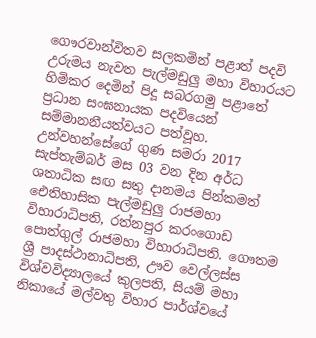ගෞරවාන්විතව සලකමින් පළාත් පදවි උරුමය නැවත පැල්මඩුලු මහා විහාරයට හිමිකර දෙමින් පිදූ සබරගමු පළාතේ ප්‍රධාන සංඝනායක පදවියෙන් සම්මානනීයත්වයට පත්වූහ. උන්වහන්සේගේ ගුණ සමරා 2017 සැප්තැම්බර් මස 03 වන දින අර්ධ ශතාධික සඟ සතු දානමය පින්කමත් ඓතිහාසික පැල්මඩුලු රාජමහා විහාරාධිපති, රත්නපුර කරංගොඩ පොත්ගුල් රාජමහා විහාරාධිපති. ගෞතම ශ්‍රී පාදස්ථානාධිපති, ඌව වෙල්ලස්ස විශ්වවිද්‍යාලයේ කුලපති, සියම් මහා නිකායේ මල්වතු විහාර පාර්ශ්වයේ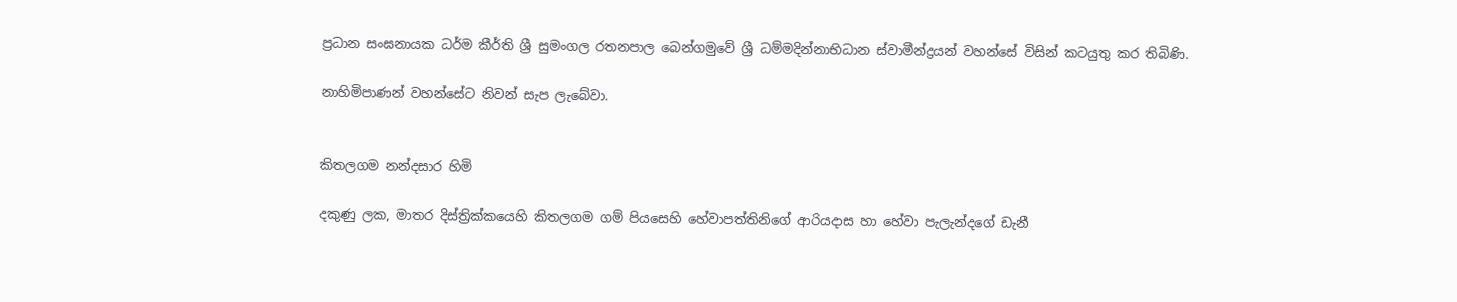ප්‍රධාන සංඝනායක ධර්ම කීර්ති ශ්‍රී සුමංගල රතනපාල බෙන්ගමුවේ ශ්‍රී ධම්මදින්නාභිධාන ස්වාමීන්ද්‍රයන් වහන්සේ විසින් කටයුතු කර තිබිණි.

නාහිමිපාණන් වහන්සේට නිවන් සැප ලැබේවා.


කිතලගම නන්දසාර හිමි

දකුණු ලක, මාතර දිස්ත්‍රික්කයෙහි කිතලගම ගම් පියසෙහි හේවාපත්තිනිගේ ආරියදාස හා හේවා පැලැන්දගේ ඩැනී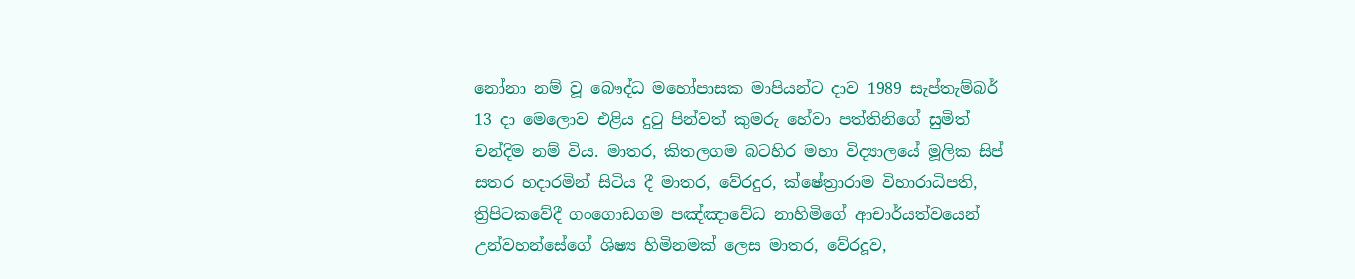නෝනා නම් වූ බෞද්ධ මහෝපාසක මාපියන්ට දාව 1989 සැප්තැම්බර් 13 දා මෙලොව එළිය දුටු පින්වත් කුමරු හේවා පත්තිනිගේ සුමිත් චන්දිම නම් විය. මාතර, කිතලගම බටහිර මහා විද්‍යාලයේ මූලික සිප් සතර හදාරමින් සිටිය දී මාතර, වේරදුර, ක්ෂේත්‍රාරාම විහාරාධිපති, ත්‍රිපිටකවේදී ගංගොඩගම පඤ්ඤාවේධ නාහිමිගේ ආචාර්යත්වයෙන් උන්වහන්සේගේ ශිෂ්‍ය හිමිනමක් ලෙස මාතර, වේරදූව,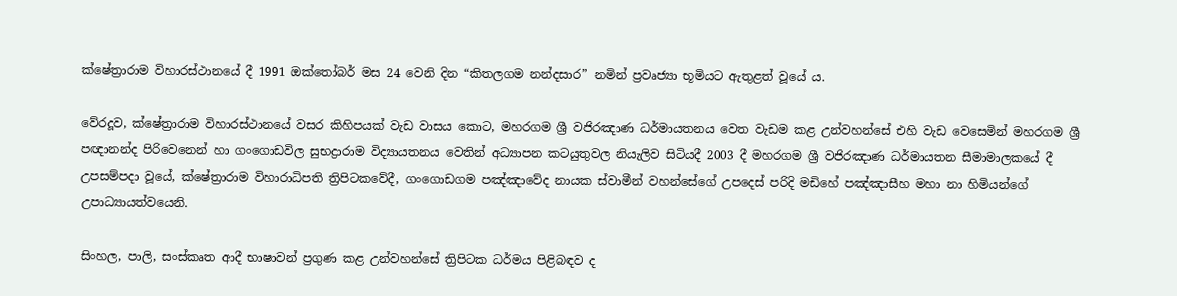ක්ෂේත්‍රාරාම විහාරස්ථානයේ දී 1991 ඔක්තෝබර් මස 24 වෙනි දින “කිතලගම නන්දසාර” නමින් ප්‍රවෘජ්‍යා භූමියට ඇතුළත් වූයේ ය.

වේරදූව, ක්ෂේත්‍රාරාම විහාරස්ථානයේ වසර කිහිපයක් වැඩ වාසය කොට, මහරගම ශ්‍රී වජිරඤාණ ධර්මායතනය වෙත වැඩම කළ උන්වහන්සේ එහි වැඩ වෙසෙමින් මහරගම ශ්‍රී පඥානන්ද පිරිවෙනෙන් හා ගංගොඩවිල සුභද්‍රාරාම විද්‍යායතනය වෙතින් අධ්‍යාපන කටයුතුවල නියැලිව සිටියදී 2003 දී මහරගම ශ්‍රී වජිරඤාණ ධර්මායතන සීමාමාලකයේ දී උපසම්පදා වූයේ, ක්ෂේත්‍රාරාම විහාරාධිපති ත්‍රිපිටකවේදී, ගංගොඩගම පඤ්ඤාවේද නායක ස්වාමීන් වහන්සේගේ උපදෙස් පරිදි මඩිහේ පඤ්ඤාසීහ මහා නා හිමියන්ගේ උපාධ්‍යායත්වයෙනි.

සිංහල, පාලි, සංස්කෘත ආදී භාෂාවන් ප්‍රගුණ කළ උන්වහන්සේ ත්‍රිපිටක ධර්මය පිළිබඳව ද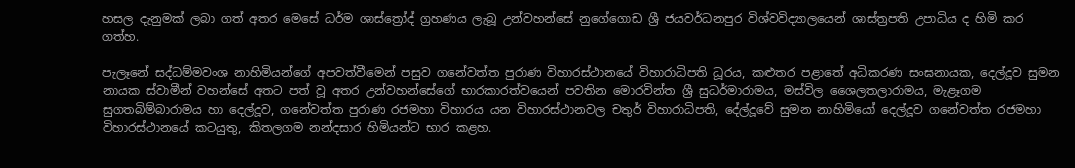හසල දැනුමක් ලබා ගත් අතර මෙසේ ධර්ම ශාස්ත්‍රෝද් ග්‍රහණය ලැබූ උන්වහන්සේ නුගේගොඩ ශ්‍රී ජයවර්ධනපුර විශ්වවිද්‍යාලයෙන් ශාස්ත්‍රපති උපාධිය ද හිමි කර ගත්හ.

පැලෑනේ සද්ධම්මවංශ නාහිමියන්ගේ අපවත්වීමෙන් පසුව ගනේවත්ත පුරාණ විහාරස්ථානයේ විහාරාධිපති ධූරය, කළුතර පළාතේ අධිකරණ සංඝනායක, දෙල්දූව සුමන නායක ස්වාමීන් වහන්සේ අතට පත් වූ අතර උන්වහන්සේගේ භාරකාරත්වයෙන් පවතින මොරවින්ත ශ්‍රී සුධර්මාරාමය, මස්විල ශෛලතලාරාමය, මැළෑගම සුගතබිම්බාරාමය හා දෙල්දූව, ගනේවත්ත පුරාණ රජමහා විහාරය යන විහාරස්ථානවල චතුර් විහාරාධිපති, දේල්දූවේ සුමන නාහිමියෝ දෙල්දූව ගනේවත්ත රජමහා විහාරස්ථානයේ කටයුතු, කිතලගම නන්දසාර හිමියන්ට භාර කළහ.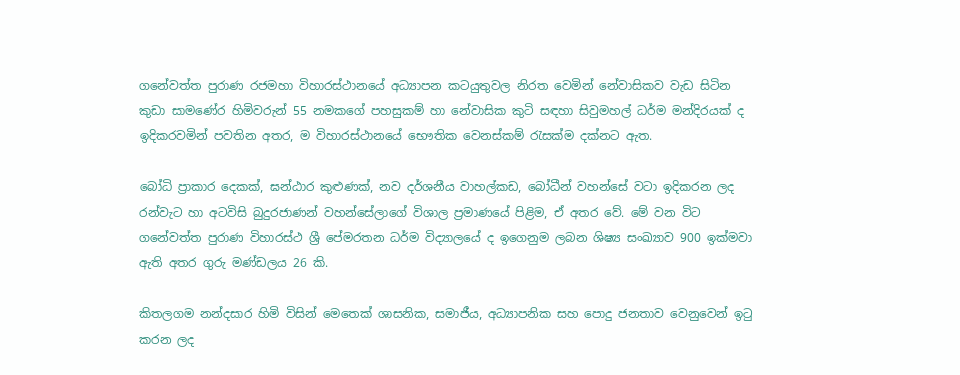ගනේවත්ත පුරාණ රජමහා විහාරස්ථානයේ අධ්‍යාපන කටයුතුවල නිරත වෙමින් නේවාසිකව වැඩ සිටින කුඩා සාමණේර හිමිවරුන් 55 නමකගේ පහසුකම් හා නේවාසික කුටි සඳහා සිවුමහල් ධර්ම මන්දිරයක් ද ඉදිකරවමින් පවතින අතර, ම විහාරස්ථානයේ භෞතික වෙනස්කම් රැසක්ම දක්නට ඇත.

බෝධි ප්‍රාකාර දෙකක්, ඝන්ඨාර කුළුණක්, නව දර්ශනීය වාහල්කඩ, බෝධීන් වහන්සේ වටා ඉදිකරන ලද රන්වැට හා අටවිසි බුදුරජාණන් වහන්සේලාගේ විශාල ප්‍රමාණයේ පිළිම, ඒ අතර වේ. මේ වන විට ගනේවත්ත පුරාණ විහාරස්ථ ශ්‍රී පේමරතන ධර්ම විද්‍යාලයේ ද ඉගෙනුම ලබන ශිෂ්‍ය සංඛ්‍යාව 900 ඉක්මවා ඇති අතර ගුරු මණ්ඩලය 26 කි.

කිතලගම නන්දසාර හිමි විසින් මෙතෙක් ශාසනික, සමාජීය, අධ්‍යාපනික සහ පොදු ජනතාව වෙනුවෙන් ඉටු කරන ලද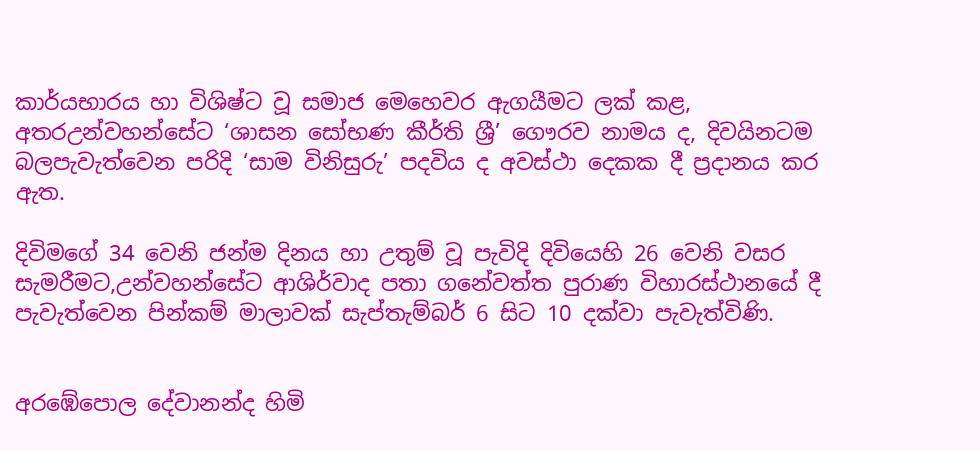කාර්යභාරය හා විශිෂ්ට වූ සමාජ මෙහෙවර ඇගයීමට ලක් කළ, අතරඋන්වහන්සේට ‘ශාසන සෝභණ කීර්ති ශ්‍රී’ ගෞරව නාමය ද, දිවයිනටම බලපැවැත්වෙන පරිදි ‘සාම විනිසුරු’ පදවිය ද අවස්ථා දෙකක දී ප්‍රදානය කර ඇත.

දිවිමගේ 34 වෙනි ජන්ම දිනය හා උතුම් වූ පැවිදි දිවියෙහි 26 වෙනි වසර සැමරීමට,උන්වහන්සේට ආශිර්වාද පතා ගනේවත්ත පුරාණ විහාරස්ථානයේ දී පැවැත්වෙන පින්කම් මාලාවක් සැප්තැම්බර් 6 සිට 10 දක්වා පැවැත්විණි.


අරඹේපොල දේවානන්ද හිමි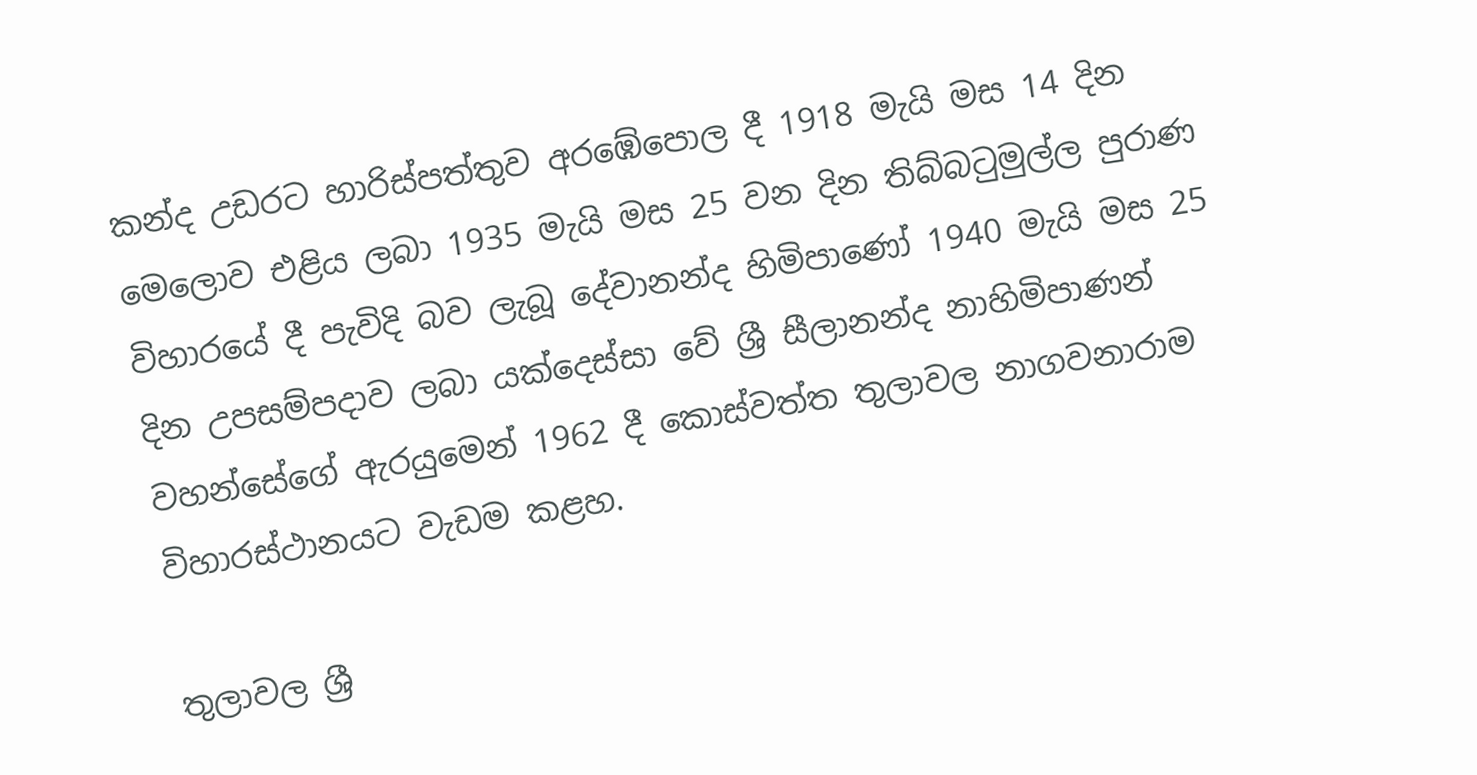කන්ද උඩරට හාරිස්පත්තුව අරඹේපොල දී 1918 මැයි මස 14 දින මෙලොව එළිය ලබා 1935 මැයි මස 25 වන දින තිබ්බටුමුල්ල පුරාණ විහාරයේ දී පැවිදි බව ලැබූ දේවානන්ද හිමිපාණෝ 1940 මැයි මස 25 දින උපසම්පදාව ලබා යක්දෙස්සා වේ ශ්‍රී සීලානන්ද නාහිමිපාණන් වහන්සේගේ ඇරයුමෙන් 1962 දී කොස්වත්ත තුලාවල නාගවනාරාම විහාරස්ථානයට වැඩම කළහ.

තුලාවල ශ්‍රී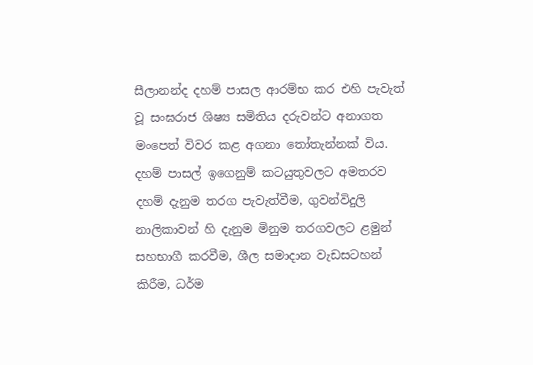සීලානන්ද දහම් පාසල ආරම්භ කර එහි පැවැත් වූ සංඝරාජ ශිෂ්‍ය සමිතිය දරුවන්ට අනාගත මංපෙත් විවර කළ අගනා තෝතැන්නක් විය. දහම් පාසල් ඉගෙනුම් කටයුතුවලට අමතරව දහම් දැනුම තරග පැවැත්වීම, ගුවන්විදුලි නාලිකාවන් හි දැනුම මිනුම තරගවලට ළමුන් සහභාගී කරවීම, ශීල සමාදාන වැඩසටහන් කිරීම, ධර්ම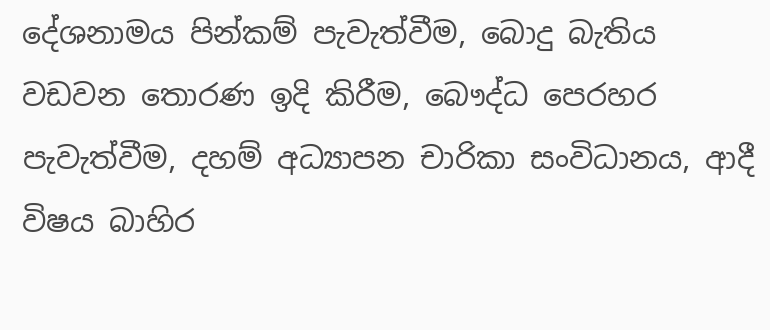දේශනාමය පින්කම් පැවැත්වීම, බොදු බැතිය වඩවන තොරණ ඉදි කිරීම, බෞද්ධ පෙරහර පැවැත්වීම, දහම් අධ්‍යාපන චාරිකා සංවිධානය, ආදී විෂය බාහිර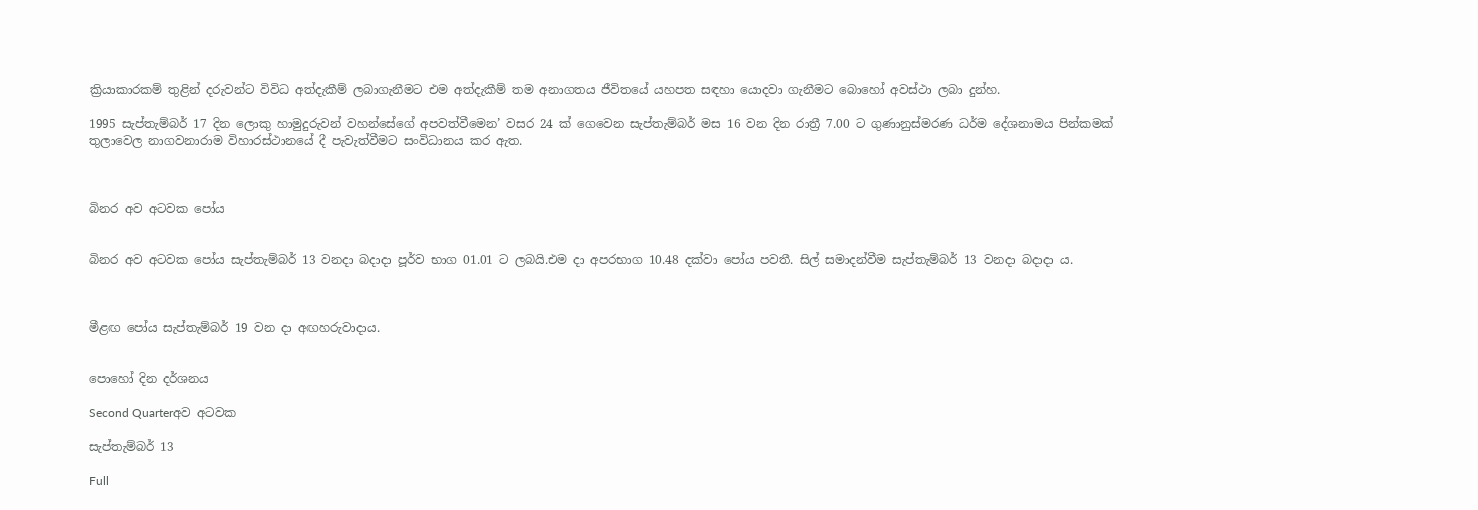ක්‍රියාකාරකම් තුළින් දරුවන්ට විවිධ අත්දැකීම් ලබාගැනීමට එම අත්දැකීම් තම අනාගතය ජීවිතයේ යහපත සඳහා යොදවා ගැනීමට බොහෝ අවස්ථා ලබා දුන්හ.

1995 සැප්තැම්බර් 17 දින ලොකු හාමුදුරුවන් වහන්සේගේ අපවත්වීමෙන’ වසර 24 ක් ගෙවෙන සැප්තැම්බර් මස 16 වන දින රාත්‍රී 7.00 ට ගුණානුස්මරණ ධර්ම දේශනාමය පින්කමක් තුලාවෙල නාගවනාරාම විහාරස්ථානයේ දී පැවැත්වීමට සංවිධානය කර ඇත.



බිනර අව අටවක පෝය


බිනර අව අටවක පෝය සැප්තැම්බර් 13 වනදා බදාදා පූර්ව භාග 01.01 ට ලබයි.එම දා අපරභාග 10.48 දක්වා පෝය පවතී. සිල් සමාදන්වීම සැප්තැම්බර් 13 වනදා බදාදා ය.



මීළඟ පෝය සැප්තැම්බර් 19 වන දා අඟහරුවාදාය.


පොහෝ දින දර්ශනය

Second Quarterඅව අටවක

සැප්තැම්බර් 13

Full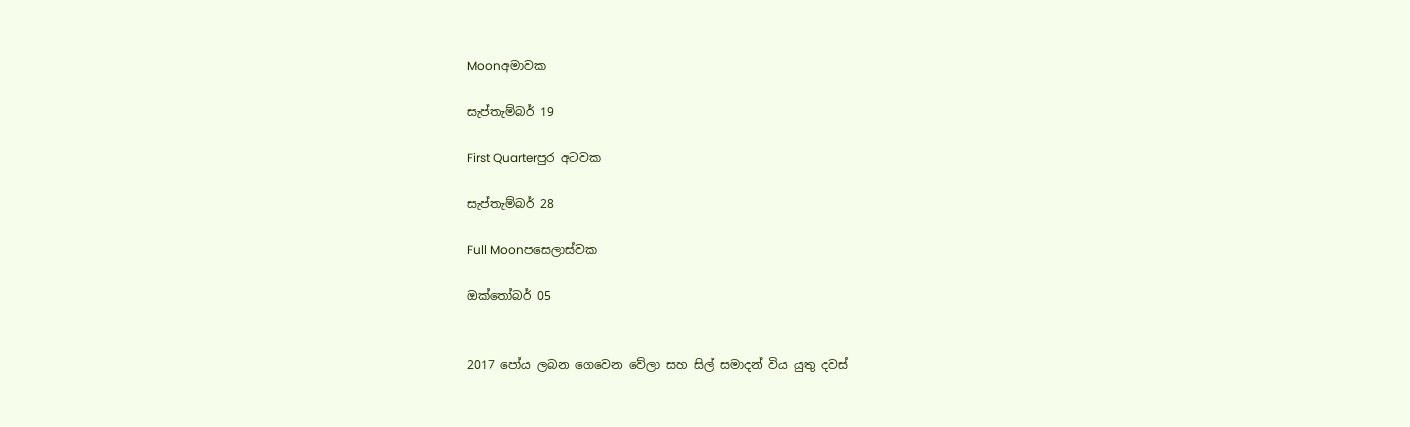Moonඅමාවක

සැප්තැම්බර් 19

First Quarterපුර අටවක

සැප්තැම්බර් 28

Full Moonපසෙලාස්වක

ඔක්තෝබර් 05


2017 පෝය ලබන ගෙවෙන වේලා සහ සිල් සමාදන් විය යුතු දවස්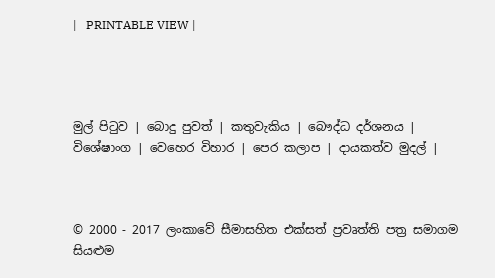|   PRINTABLE VIEW |




මුල් පිටුව | බොදු පුවත් | කතුවැකිය | බෞද්ධ දර්ශනය | විශේෂාංග | වෙහෙර විහාර | පෙර කලාප | දායකත්ව මුදල් |



© 2000 - 2017 ලංකාවේ සීමාසහිත එක්සත් ප්‍රවෘත්ති පත්‍ර සමාගම
සියළුම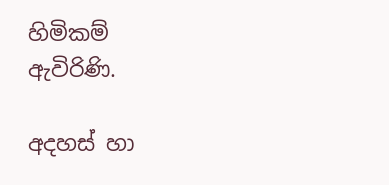හිමිකම් ඇවිරිණි.

අදහස් හා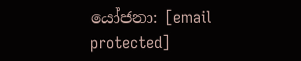යෝජනා: [email protected]